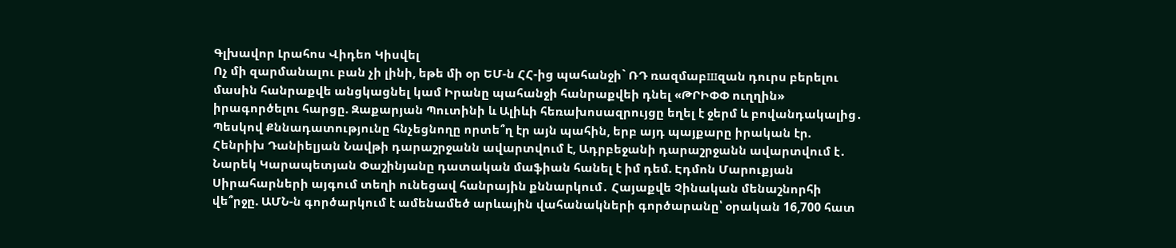Գլխավոր Լրահոս Վիդեո Կիսվել
Ոչ մի զարմանալու բան չի լինի, եթե մի օր ԵՄ-ն ՀՀ-ից պահանջի` ՌԴ ռազմաբшզան դուրս բերելու մասին հանրաքվե անցկացնել կամ Իրանը պահանջի հանրաքվեի դնել «ԹՐԻՓՓ ուղղին» իրագործելու հարցը. Զաքարյան Պուտինի և Ալիևի հեռախոսազրույցը եղել է ջերմ և բովանդակալից․ Պեսկով Քննադատությունը հնչեցնողը որտե՞ղ էր այն պահին, երբ այդ պայքարը իրական էր. Հենրիխ Դանիելյան Նավթի դարաշրջանն ավարտվում է, Ադրբեջանի դարաշրջանն ավարտվում է․ Նարեկ Կարապետյան Փաշինյանը դատական մաֆիան հանել է իմ դեմ. Էդմոն Մարուքյան Սիրահարների այգում տեղի ունեցավ հանրային քննարկում․ Հայաքվե Չինական մենաշնորհի վե՞րջը. ԱՄՆ-ն գործարկում է ամենամեծ արևային վահանակների գործարանը՝ օրական 16,700 հատ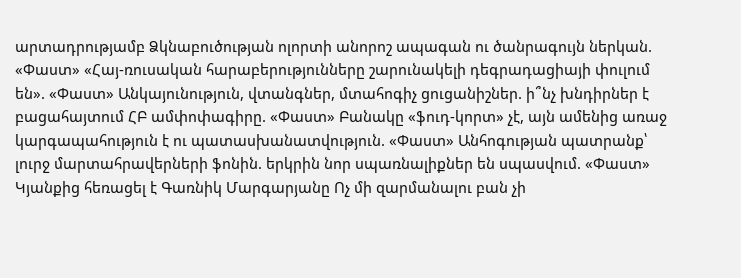արտադրությամբ Ձկնաբուծության ոլորտի անորոշ ապագան ու ծանրագույն ներկան. «Փաստ» «Հայ-ռուսական հարաբերությունները շարունակելի դեգրադացիայի փուլում են». «Փաստ» Անկայունություն, վտանգներ, մտահոգիչ ցուցանիշներ. ի՞նչ խնդիրներ է բացահայտում ՀԲ ամփոփագիրը. «Փաստ» Բանակը «ֆուդ-կորտ» չէ, այն ամենից առաջ կարգապահություն է ու պատասխանատվություն. «Փաստ» Անհոգության պատրանք՝ լուրջ մարտահրավերների ֆոնին. երկրին նոր սպառնալիքներ են սպասվում. «Փաստ»
Կյանքից հեռացել է Գառնիկ Մարգարյանը Ոչ մի զարմանալու բան չի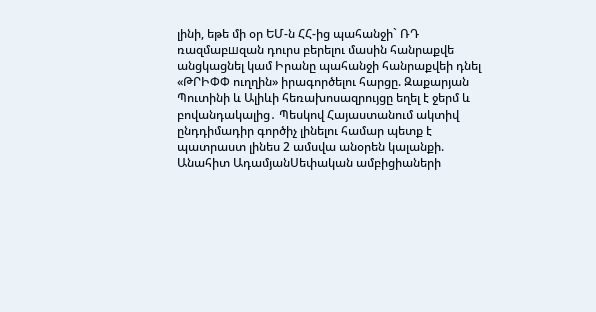լինի, եթե մի օր ԵՄ-ն ՀՀ-ից պահանջի` ՌԴ ռազմաբшզան դուրս բերելու մասին հանրաքվե անցկացնել կամ Իրանը պահանջի հանրաքվեի դնել «ԹՐԻՓՓ ուղղին» իրագործելու հարցը. Զաքարյան Պուտինի և Ալիևի հեռախոսազրույցը եղել է ջերմ և բովանդակալից․ Պեսկով Հայաստանում ակտիվ ընդդիմադիր գործիչ լինելու համար պետք է պատրաստ լինես 2 ամսվա անօրեն կալանքի. Անահիտ ԱդամյանՍեփական ամբիցիաների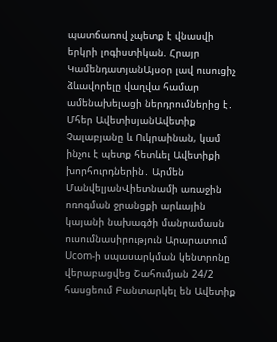պատճառով չպետք է վնասվի երկրի լոգիստիկան. Հրայր ԿամենդատյանԱյսօր լավ ուսուցիչ ձևավորելը վաղվա համար ամենախելացի ներդրումներից է․ Մհեր ԱվետիսյանԱվետիք Չալաբյանը և Ուկրաինան, կամ ինչու է պետք հետևել Ավետիքի խորհուրդներին․ Արմեն ՄանվելյանՎիետնամի առաջին ոռոգման ջրանցքի արևային կայանի նախագծի մանրամասն ուսումնասիրություն Արարատում Ucom-ի սպասարկման կենտրոնը վերաբացվեց Շահումյան 24/2 հասցեում Բանտարկել են Ավետիք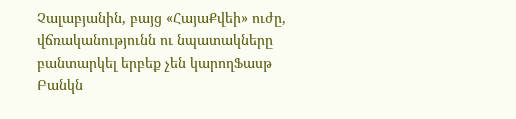Չալաբյանին, բայց «ՀայաՔվեի» ուժը, վճռականությունն ու նպատակները բանտարկել երբեք չեն կարողՖասթ Բանկն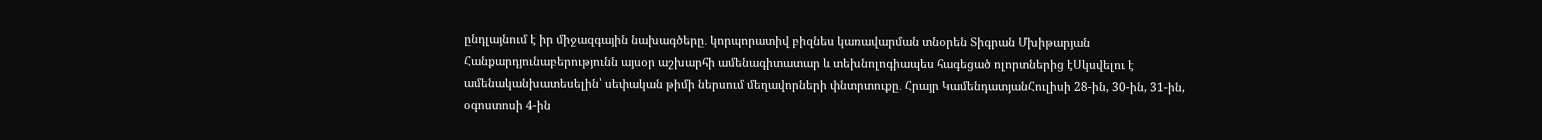ընդլայնում է իր միջազգային նախագծերը․ կորպորատիվ բիզնես կառավարման տնօրեն Տիգրան Մխիթարյան Հանքարդյունաբերությունն այսօր աշխարհի ամենագիտատար և տեխնոլոգիապես հագեցած ոլորտներից էՍկսվելու է ամենականխատեսելին՝ սեփական թիմի ներսում մեղավորների փնտրտուքը․ Հրայր ԿամենդատյանՀուլիսի 28-ին, 30-ին, 31-ին, օգոստոսի 4-ին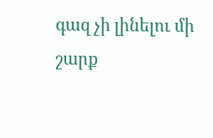գազ չի լինելու մի շարք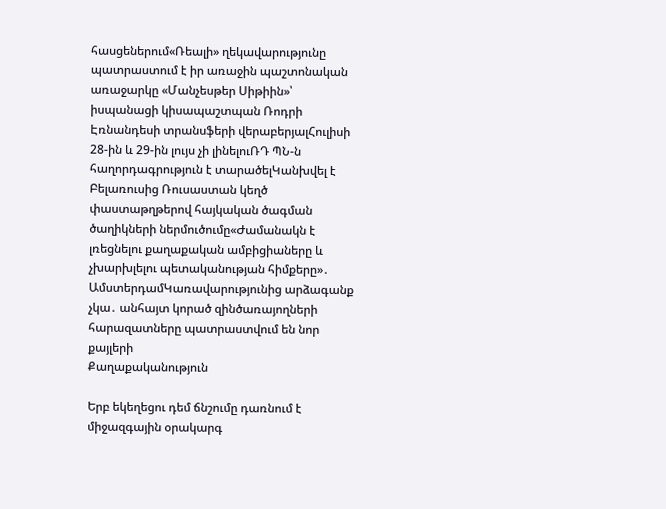հասցեներում«Ռեալի» ղեկավարությունը պատրաստում է իր առաջին պաշտոնական առաջարկը «Մանչեսթեր Սիթիին»՝ իսպանացի կիսապաշտպան Ռոդրի Էռնանդեսի տրանսֆերի վերաբերյալՀուլիսի 28-ին և 29-ին լույս չի լինելուՌԴ ՊՆ-ն հաղորդագրություն է տարածելԿանխվել է Բելառուսից Ռուսաստան կեղծ փաստաթղթերով հայկական ծագման ծաղիկների ներմուծումը«Ժամանակն է լռեցնելու քաղաքական ամբիցիաները և չխարխլելու պետականության հիմքերը»․ ԱմստերդամԿառավարությունից արձագանք չկա․ անհայտ կորած զինծառայողների հարազատները պատրաստվում են նոր քայլերի
Քաղաքականություն

Երբ եկեղեցու դեմ ճնշումը դառնում է միջազգային օրակարգ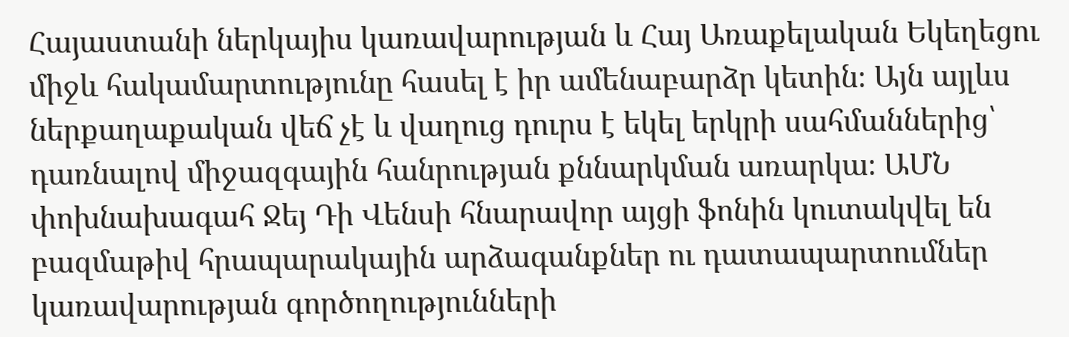Հայաստանի ներկայիս կառավարության և Հայ Առաքելական Եկեղեցու միջև հակամարտությունը հասել է իր ամենաբարձր կետին։ Այն այլևս ներքաղաքական վեճ չէ և վաղուց դուրս է եկել երկրի սահմաններից՝ դառնալով միջազգային հանրության քննարկման առարկա։ ԱՄՆ փոխնախագահ Ջեյ Դի Վենսի հնարավոր այցի ֆոնին կուտակվել են բազմաթիվ հրապարակային արձագանքներ ու դատապարտումներ կառավարության գործողությունների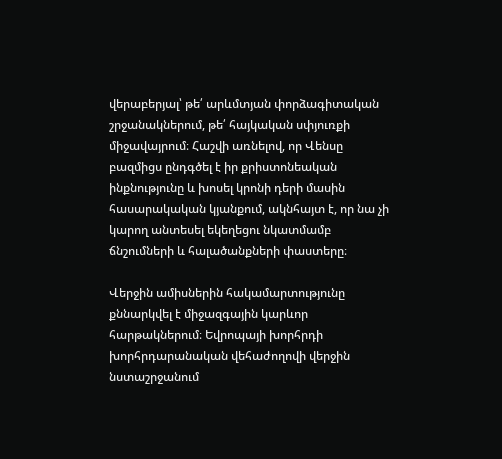վերաբերյալ՝ թե՛ արևմտյան փորձագիտական շրջանակներում, թե՛ հայկական սփյուռքի միջավայրում։ Հաշվի առնելով, որ Վենսը բազմիցս ընդգծել է իր քրիստոնեական ինքնությունը և խոսել կրոնի դերի մասին հասարակական կյանքում, ակնհայտ է, որ նա չի կարող անտեսել եկեղեցու նկատմամբ ճնշումների և հալածանքների փաստերը։

Վերջին ամիսներին հակամարտությունը քննարկվել է միջազգային կարևոր հարթակներում։ Եվրոպայի խորհրդի խորհրդարանական վեհաժողովի վերջին նստաշրջանում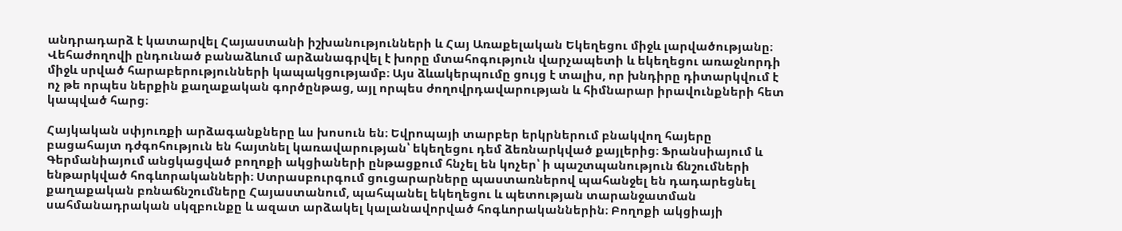անդրադարձ է կատարվել Հայաստանի իշխանությունների և Հայ Առաքելական Եկեղեցու միջև լարվածությանը։ Վեհաժողովի ընդունած բանաձևում արձանագրվել է խորը մտահոգություն վարչապետի և եկեղեցու առաջնորդի միջև սրված հարաբերությունների կապակցությամբ։ Այս ձևակերպումը ցույց է տալիս, որ խնդիրը դիտարկվում է ոչ թե որպես ներքին քաղաքական գործընթաց, այլ որպես ժողովրդավարության և հիմնարար իրավունքների հետ կապված հարց։

Հայկական սփյուռքի արձագանքները ևս խոսուն են։ Եվրոպայի տարբեր երկրներում բնակվող հայերը բացահայտ դժգոհություն են հայտնել կառավարության՝ եկեղեցու դեմ ձեռնարկված քայլերից։ Ֆրանսիայում և Գերմանիայում անցկացված բողոքի ակցիաների ընթացքում հնչել են կոչեր՝ ի պաշտպանություն ճնշումների ենթարկված հոգևորականների։ Ստրասբուրգում ցուցարարները պաստառներով պահանջել են դադարեցնել քաղաքական բռնաճնշումները Հայաստանում, պահպանել եկեղեցու և պետության տարանջատման սահմանադրական սկզբունքը և ազատ արձակել կալանավորված հոգևորականներին։ Բողոքի ակցիայի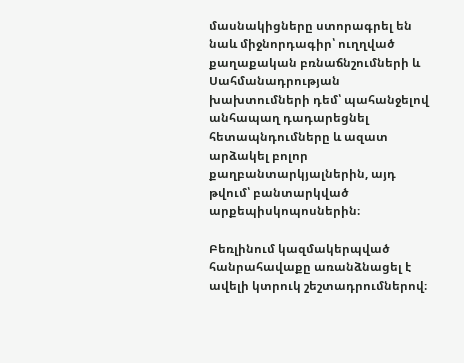մասնակիցները ստորագրել են նաև միջնորդագիր՝ ուղղված քաղաքական բռնաճնշումների և Սահմանադրության խախտումների դեմ՝ պահանջելով անհապաղ դադարեցնել հետապնդումները և ազատ արձակել բոլոր քաղբանտարկյալներին, այդ թվում՝ բանտարկված արքեպիսկոպոսներին։

Բեռլինում կազմակերպված հանրահավաքը առանձնացել է ավելի կտրուկ շեշտադրումներով։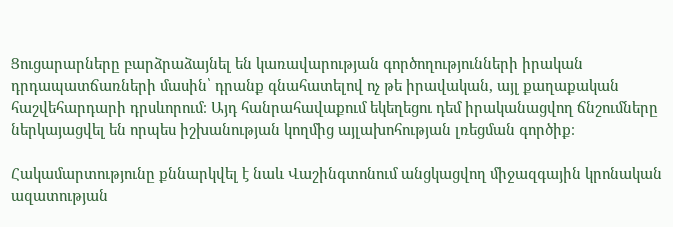Ցուցարարները բարձրաձայնել են կառավարության գործողությունների իրական դրդապատճառների մասին՝ դրանք գնահատելով ոչ թե իրավական, այլ քաղաքական հաշվեհարդարի դրսևորում։ Այդ հանրահավաքում եկեղեցու դեմ իրականացվող ճնշումները ներկայացվել են որպես իշխանության կողմից այլախոհության լռեցման գործիք։

Հակամարտությունը քննարկվել է նաև Վաշինգտոնում անցկացվող միջազգային կրոնական ազատության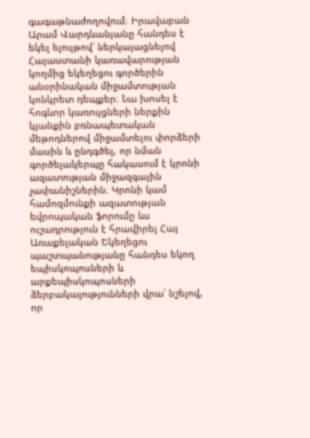գագաթնաժողովում։ Իրավաբան Արամ Վարդևանյանը հանդես է եկել ելույթով՝ ներկայացնելով Հայաստանի կառավարության կողմից եկեղեցու գործերին անօրինական միջամտության կոնկրետ դեպքեր։ Նա խոսել է հոգևոր կառույցների ներքին կյանքին բռնապետական մեթոդներով միջամտելու փորձերի մասին և ընդգծել, որ նման գործելակերպը հակասում է կրոնի ազատության միջազգային չափանիշներին։ Կրոնի կամ համոզմունքի ազատության եվրոպական ֆորումը ևս ուշադրություն է հրավիրել Հայ Առաքելական Եկեղեցու պաշտպանությանը հանդես եկող եպիսկոպոսների և արքեպիսկոպոսների ձերբակալությունների վրա՝ նշելով, որ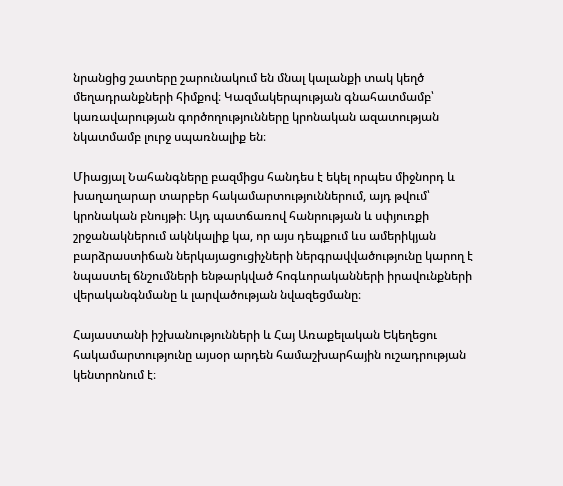նրանցից շատերը շարունակում են մնալ կալանքի տակ կեղծ մեղադրանքների հիմքով։ Կազմակերպության գնահատմամբ՝ կառավարության գործողությունները կրոնական ազատության նկատմամբ լուրջ սպառնալիք են։

Միացյալ Նահանգները բազմիցս հանդես է եկել որպես միջնորդ և խաղաղարար տարբեր հակամարտություններում, այդ թվում՝ կրոնական բնույթի։ Այդ պատճառով հանրության և սփյուռքի շրջանակներում ակնկալիք կա, որ այս դեպքում ևս ամերիկյան բարձրաստիճան ներկայացուցիչների ներգրավվածությունը կարող է նպաստել ճնշումների ենթարկված հոգևորականների իրավունքների վերականգնմանը և լարվածության նվազեցմանը։

Հայաստանի իշխանությունների և Հայ Առաքելական Եկեղեցու հակամարտությունը այսօր արդեն համաշխարհային ուշադրության կենտրոնում է։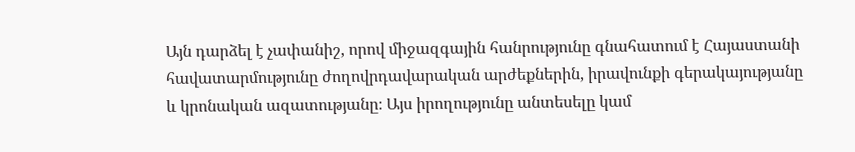Այն դարձել է չափանիշ, որով միջազգային հանրությունը գնահատում է Հայաստանի հավատարմությունը ժողովրդավարական արժեքներին, իրավունքի գերակայությանը և կրոնական ազատությանը։ Այս իրողությունը անտեսելը կամ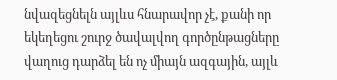նվազեցնելն այլևս հնարավոր չէ, քանի որ եկեղեցու շուրջ ծավալվող գործընթացները վաղուց դարձել են ոչ միայն ազգային, այլև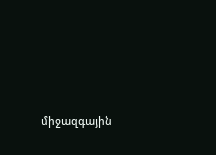միջազգային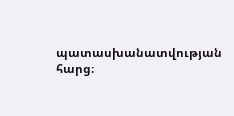պատասխանատվության հարց։